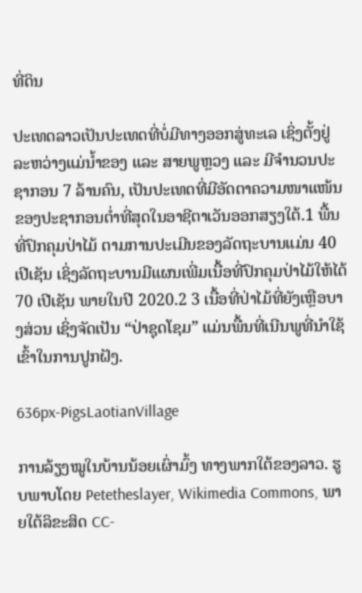ທີ່ດິນ

ປະເທດລາວເປັນປະເທດທີ່ບໍ່ມີທາງອອກສູ່ທະເລ ເຊິ່ງຕັ້ງຢູ່ລະຫວ່າງແມ່ນໍ້າຂອງ ແລະ ສາຍພູຫຼວງ ແລະ ມີຈໍານວນປະຊາກອນ 7 ລ້ານຄົນ, ເປັນປະເທດທີ່ມີອັດຕາຄວາມໜາແໜ້ນຂອງປະຊາກອນຕໍ່າທີ່ສຸດໃນອາຊີຕາເວັນອອກສຽງໃຕ້.1 ພື້ນທີ່ປົກຄຸມປ່າໄມ້ ຕາມການປະເມີນຂອງລັດຖະບານແມ່ນ 40 ເປີເຊັນ ເຊິ່ງລັດຖະບານມີແຜນເພີ່ມເນື້ອທີ່ປົກຄຸມປ່າໄມ້ໃຫ້ໄດ້ 70 ເປີເຊັນ ພາຍໃນປີ 2020.2 3 ເນື້ອທີ່ປ່າໄມ້ທີ່ຍັງເຫຼືອບາງສ່ວນ ເຊິ່ງຈັດເປັນ “ປ່າຊຸດໂຊມ” ແມ່ນພື້ນທີ່ເນີນພູທີ່ນໍາໃຊ້ເຂົ້າໃນການປູກຝັງ.

636px-PigsLaotianVillage

ການລ້ຽງໝູໃນບ້ານນ້ອຍເຜົ່າມົ້ງ ທາງພາກໃຕ້ຂອງລາວ. ຮູບພາບໂດຍ Petetheslayer, Wikimedia Commons, ພາຍໃຕ້ລິຂະສິດ CC-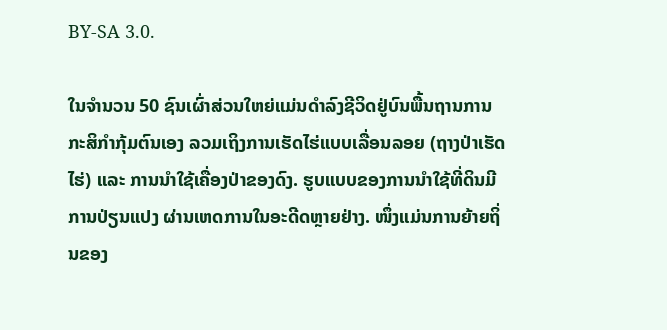BY-SA 3.0.

ໃນຈຳນວນ 50 ຊົນເຜົ່າສ່ວນໃຫຍ່ແມ່ນດໍາລົງຊີວິດຢູ່ບົນພື້ນຖານການກະສິກໍາກຸ້ມຕົນເອງ ລວມເຖິງການເຮັດໄຮ່ແບບເລື່ອນລອຍ (ຖາງປ່າເຮັດໄຮ່) ແລະ ການນຳໃຊ້ເຄື່ອງປ່າຂອງດົງ. ຮູບແບບຂອງການນໍາໃຊ້ທີ່ດິນມີການປ່ຽນແປງ ຜ່ານເຫດການໃນອະດີດຫຼາຍຢ່າງ. ໜຶ່ງແມ່ນການຍ້າຍຖິ່ນຂອງ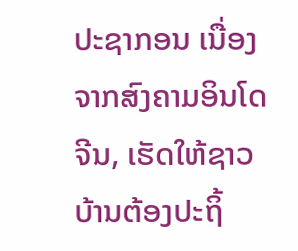ປະຊາກອນ ເນື່ອງຈາກສົງຄາມອິນໂດຈີນ, ເຮັດໃຫ້ຊາວບ້ານຕ້ອງປະຖິ້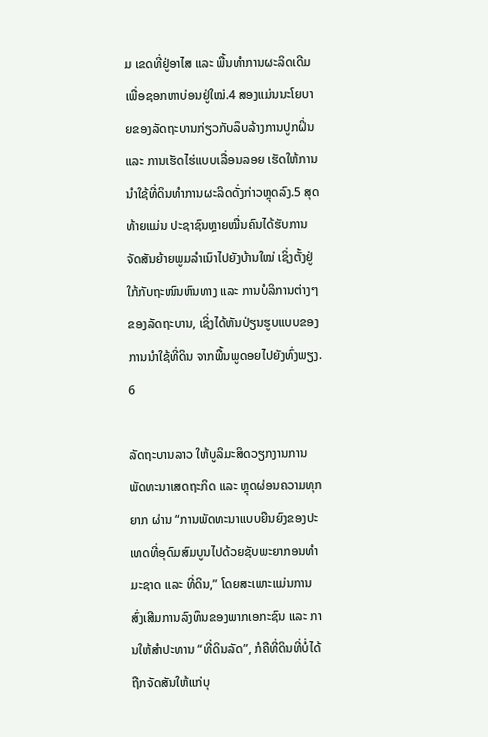ມ ເຂດທີ່ຢູ່ອາໄສ ແລະ ພື້ນທຳການຜະລິດເດີມ ເພື່ອຊອກຫາບ່ອນຢູ່ໃໝ່.4 ສອງແມ່ນນະໂຍບາຍຂອງລັດຖະບານກ່ຽວກັບລຶບລ້າງການປູກຝິ່ນ ແລະ ການເຮັດໄຮ່ແບບເລື່ອນລອຍ ເຮັດໃຫ້ການນໍາໃຊ້ທີ່ດິນທຳການຜະລິດດັ່ງກ່າວຫຼຸດລົງ.5 ສຸດທ້າຍແມ່ນ ປະຊາຊົນຫຼາຍໝື່ນຄົນໄດ້ຮັບການຈັດສັນຍ້າຍພູມລຳເນົາໄປຍັງບ້ານໃໝ່ ເຊິ່ງຕັ້ງຢູ່ໃກ້ກັບຖະໜົນຫົນທາງ ແລະ ການບໍລິການຕ່າງໆຂອງລັດຖະບານ, ເຊິ່ງໄດ້ຫັນປ່ຽນຮູບແບບຂອງການນໍາໃຊ້ທີ່ດິນ ຈາກພື້ນພູດອຍໄປຍັງທົ່ງພຽງ. 6

ລັດຖະບານລາວ ໃຫ້ບູລິມະສິດວຽກງານການພັດທະນາເສດຖະກິດ ແລະ ຫຼຸດຜ່ອນຄວາມທຸກຍາກ ຜ່ານ “ການພັດທະນາແບບຍືນຍົງຂອງປະເທດທີ່ອຸດົມສົມບູນໄປດ້ວຍຊັບພະຍາກອນທໍາມະຊາດ ແລະ ທີ່ດິນ,” ໂດຍສະເພາະແມ່ນການສົ່ງເສີມການລົງທຶນຂອງພາກເອກະຊົນ ແລະ ການໃຫ້ສໍາປະທານ “ທີ່ດິນລັດ”, ກໍຄືທີ່ດິນທີ່ບໍ່ໄດ້ຖືກຈັດສັນໃຫ້ແກ່ບຸ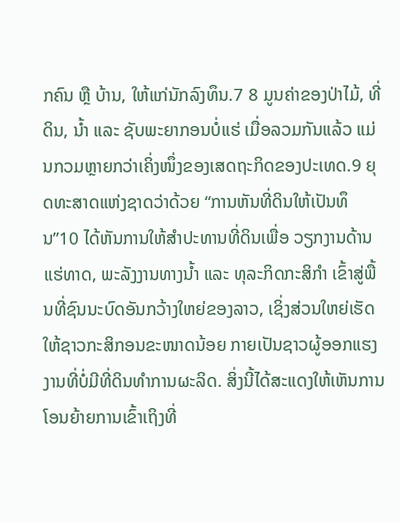ກຄົນ ຫຼື ບ້ານ, ໃຫ້ແກ່ນັກລົງທຶນ.7 8 ມູນຄ່າຂອງປ່າໄມ້, ທີ່ດິນ, ນໍ້າ ແລະ ຊັບພະຍາກອນບໍ່ແຮ່ ເມື່ອລວມກັນແລ້ວ ແມ່ນກວມຫຼາຍກວ່າເຄິ່ງໜຶ່ງຂອງເສດຖະກິດຂອງປະເທດ.9 ຍຸດທະສາດແຫ່ງຊາດວ່າດ້ວຍ “ການຫັນທີ່ດິນໃຫ້ເປັນທຶນ”10 ໄດ້ຫັນການໃຫ້ສໍາປະທານທີ່ດິນເພື່ອ ວຽກງານດ້ານແຮ່ທາດ, ພະລັງງານທາງນໍ້າ ແລະ ທຸລະກິດກະສິກໍາ ເຂົ້າສູ່ພື້ນທີ່ຊົນນະບົດອັນກວ້າງໃຫຍ່ຂອງລາວ, ເຊິ່ງສ່ວນໃຫຍ່ເຮັດໃຫ້ຊາວກະສິກອນຂະໜາດນ້ອຍ ກາຍເປັນຊາວຜູ້ອອກແຮງງານທີ່ບໍ່ມີທີ່ດິນທຳການຜະລິດ. ສິ່ງນີ້ໄດ້ສະແດງໃຫ້ເຫັນການໂອນຍ້າຍການເຂົ້າເຖິງທີ່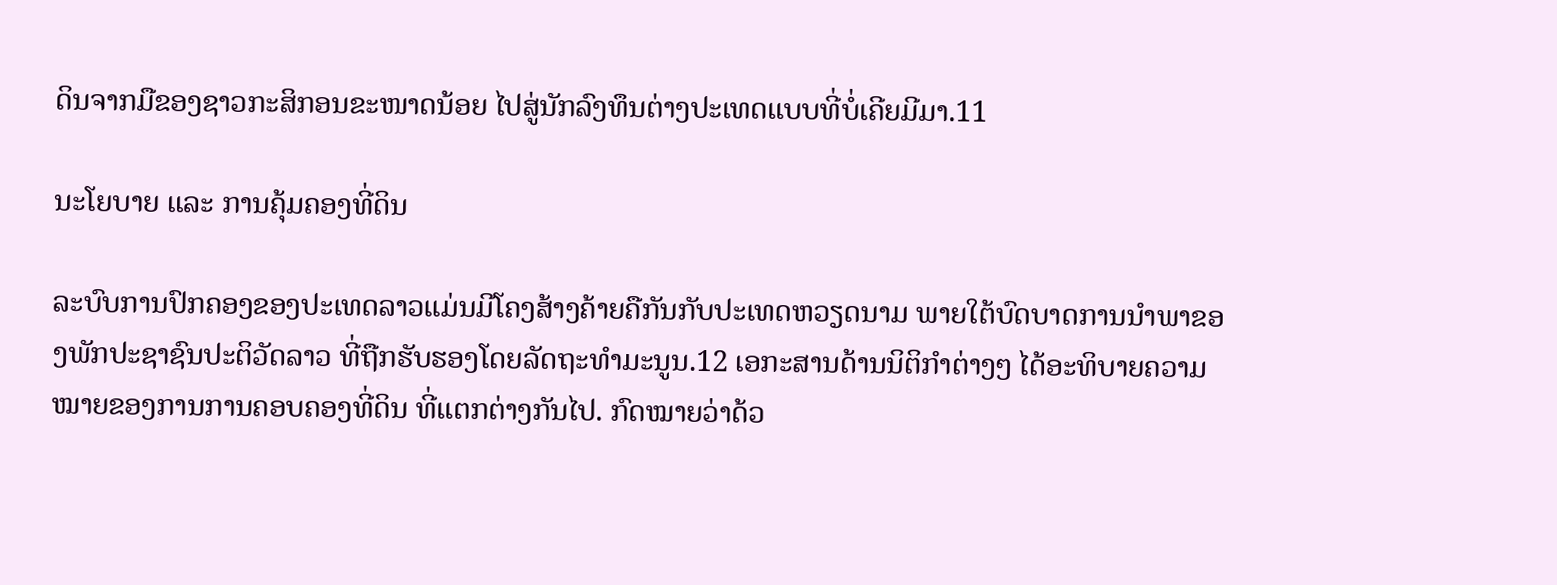ດິນຈາກມືຂອງຊາວກະສິກອນຂະໜາດນ້ອຍ ໄປສູ່ນັກລົງທຶນຕ່າງປະເທດແບບທີ່ບໍ່ເຄີຍມີມາ.11

ນະໂຍບາຍ ແລະ ການຄຸ້ມຄອງທີ່ດິນ

ລະບົບການປົກຄອງຂອງປະເທດລາວແມ່ນມີໂຄງສ້າງຄ້າຍຄືກັນກັບປະເທດຫວຽດນາມ ພາຍໃຕ້ບົດບາດການນໍາພາຂອງພັກປະຊາຊົນປະຕິວັດລາວ ທີ່ຖືກຮັບຮອງໂດຍລັດຖະທຳມະນູນ.12 ເອກະສານດ້ານນິຕິກຳຕ່າງໆ ໄດ້ອະທິບາຍຄວາມໝາຍຂອງການການຄອບຄອງທີ່ດິນ ທີ່ແຕກຕ່າງກັນໄປ. ກົດໝາຍວ່າດ້ວ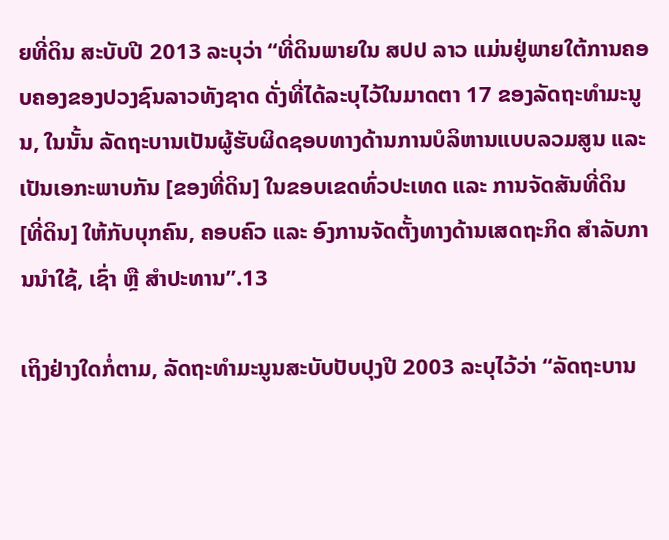ຍທີ່ດິນ ສະບັບປີ 2013 ລະບຸວ່າ “ທີ່ດິນພາຍໃນ ສປປ ລາວ ແມ່ນຢູ່ພາຍໃຕ້ການຄອບຄອງຂອງປວງຊົນລາວທັງຊາດ ດັ່ງທີ່ໄດ້ລະບຸໄວ້ໃນມາດຕາ 17 ຂອງລັດຖະທຳມະນູນ, ໃນນັ້ນ ລັດຖະບານເປັນຜູ້ຮັບຜິດຊອບທາງດ້ານການບໍລິຫານແບບລວມສູນ ແລະ ເປັນເອກະພາບກັນ [ຂອງທີ່ດິນ] ໃນຂອບເຂດທົ່ວປະເທດ ແລະ ການຈັດສັນທີ່ດິນ [ທີ່ດິນ] ໃຫ້ກັບບຸກຄົນ, ຄອບຄົວ ແລະ ອົງການຈັດຕັ້ງທາງດ້ານເສດຖະກິດ ສຳລັບການນໍາໃຊ້, ເຊົ່າ ຫຼື ສໍາປະທານ”.13

ເຖິງຢ່າງໃດກໍ່ຕາມ, ລັດຖະທຳມະນູນສະບັບປັບປຸງປີ 2003 ລະບຸໄວ້ວ່າ “ລັດຖະບານ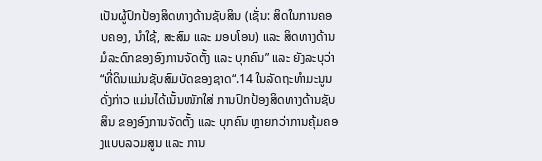ເປັນຜູ້ປົກປ້ອງສິດທາງດ້ານຊັບສິນ (ເຊັ່ນ: ສິດໃນການຄອບຄອງ, ນໍາໃຊ້, ສະສົມ ແລະ ມອບໂອນ) ແລະ ສິດທາງດ້ານມໍລະດົກຂອງອົງການຈັດຕັ້ງ ແລະ ບຸກຄົນ” ແລະ ຍັງລະບຸວ່າ “ທີ່ດິນແມ່ນຊັບສົມບັດຂອງຊາດ“.14 ໃນລັດຖະທຳມະນູນດັ່ງກ່າວ ແມ່ນໄດ້ເນັ້ນໜັກໃສ່ ການປົກປ້ອງສິດທາງດ້ານຊັບສິນ ຂອງອົງການຈັດຕັ້ງ ແລະ ບຸກຄົນ ຫຼາຍກວ່າການຄຸ້ມຄອງແບບລວມສູນ ແລະ ການ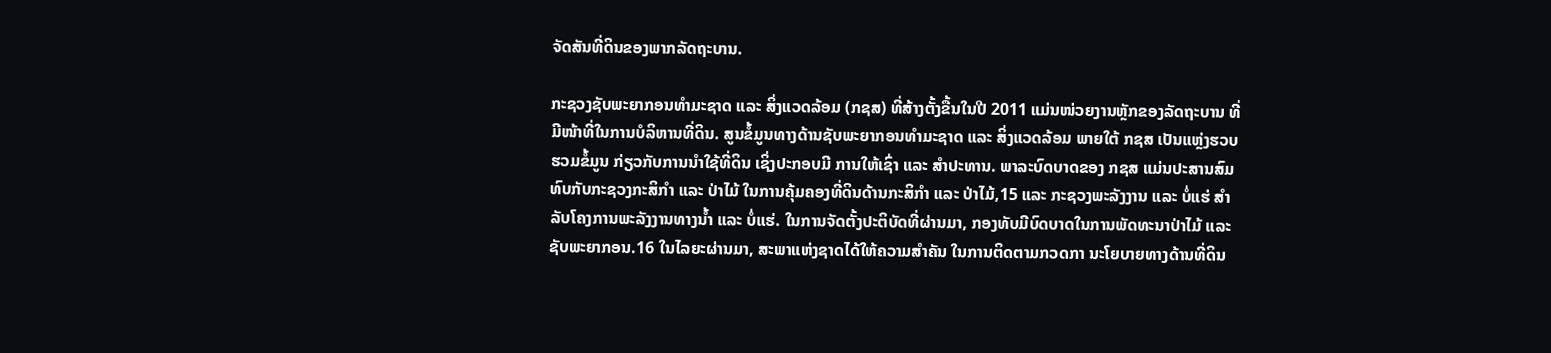ຈັດສັນທີ່ດິນຂອງພາກລັດຖະບານ.

ກະຊວງຊັບພະຍາກອນທໍາມະຊາດ ແລະ ສິ່ງແວດລ້ອມ (ກຊສ) ທີ່ສ້າງຕັ້ງຂື້ນໃນປີ 2011 ແມ່ນໜ່ວຍງານຫຼັກຂອງລັດຖະບານ ທີ່ມີໜ້າທີ່ໃນການບໍລິຫານທີ່ດິນ. ສູນຂໍ້ມູນທາງດ້ານຊັບພະຍາກອນທໍາມະຊາດ ແລະ ສິ່ງແວດລ້ອມ ພາຍໃຕ້ ກຊສ ເປັນແຫຼ່ງຮວບຮວມຂໍ້ມູນ ກ່ຽວກັບການນໍາໃຊ້ທີ່ດິນ ເຊິ່ງປະກອບມີ ການໃຫ້ເຊົ່າ ແລະ ສໍາປະທານ. ພາລະບົດບາດຂອງ ກຊສ ແມ່ນປະສານສົມທົບກັບກະຊວງກະສິກໍາ ແລະ ປ່າໄມ້ ໃນການຄຸ້ມຄອງທີ່ດິນດ້ານກະສິກໍາ ແລະ ປ່າໄມ້,15 ແລະ ກະຊວງພະລັງງານ ແລະ ບໍ່ແຮ່ ສໍາລັບໂຄງການພະລັງງານທາງນໍ້າ ແລະ ບໍ່ແຮ່. ໃນການຈັດຕັ້ງປະຕິບັດທີ່ຜ່ານມາ, ກອງທັບມີບົດບາດໃນການພັດທະນາປ່າໄມ້ ແລະ ຊັບພະຍາກອນ.16 ໃນໄລຍະຜ່ານມາ, ສະພາແຫ່ງຊາດໄດ້ໃຫ້ຄວາມສໍາຄັນ ໃນການຕິດຕາມກວດກາ ນະໂຍບາຍທາງດ້ານທີ່ດິນ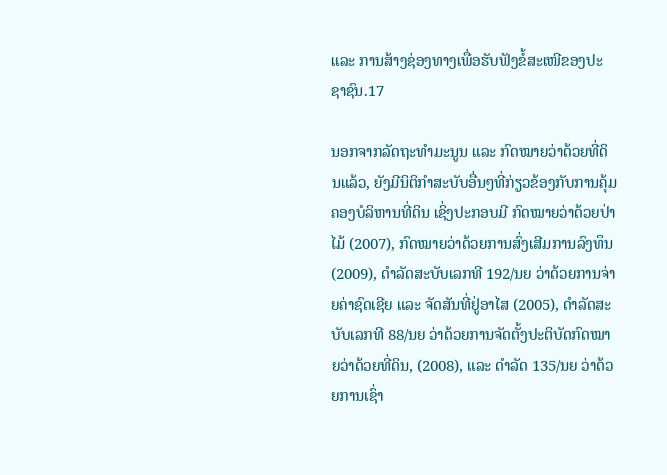ແລະ ການສ້າງຊ່ອງທາງເພື່ອຮັບຟັງຂໍ້ສະເໜີຂອງປະຊາຊົນ.17

ນອກຈາກລັດຖະທໍາມະນູນ ແລະ ກົດໝາຍວ່າດ້ວຍທີ່ດິນແລ້ວ, ຍັງມີນິຕິກໍາສະບັບອື່ນໆທີ່ກ່ຽວຂ້ອງກັບການຄຸ້ມຄອງບໍລິຫານທີ່ດິນ ເຊິ່ງປະກອບມີ ກົດໝາຍວ່າດ້ວຍປ່າໄມ້ (2007), ກົດໝາຍວ່າດ້ວຍການສົ່ງເສີມການລົງທຶນ (2009), ດໍາລັດສະບັບເລກທີ 192/ນຍ ວ່າດ້ວຍການຈ່າຍຄ່າຊົດເຊີຍ ແລະ ຈັດສັນທີ່ຢູ່ອາໄສ (2005), ດໍາລັດສະບັບເລກທີ 88/ນຍ ວ່າດ້ວຍການຈັດຕັ້ງປະຕິບັດກົດໝາຍວ່າດ້ວຍທີ່ດິນ, (2008), ແລະ ດໍາລັດ 135/ນຍ ວ່າດ້ວຍການເຊົ່າ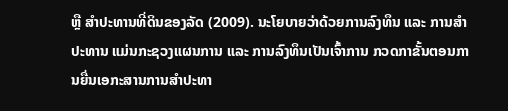ຫຼື ສໍາປະທານທີ່ດິນຂອງລັດ (2009). ນະໂຍບາຍວ່າດ້ວຍການລົງທຶນ ແລະ ການສໍາປະທານ ແມ່ນກະຊວງແຜນການ ແລະ ການລົງທຶນເປັນເຈົ້າການ ກວດກາຂັ້ນຕອນການຍື່ນເອກະສານການສໍາປະທາ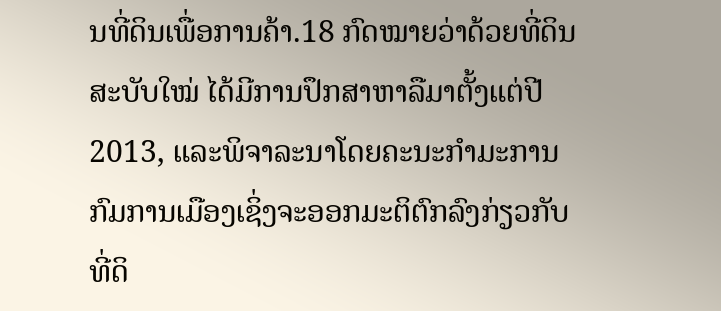ນທີ່ດິນເພື່ອການຄ້າ.18 ກົດໝາຍວ່າດ້ວຍທີ່ດິນສະບັບໃໝ່ ໄດ້ມີການປຶກສາຫາລືມາຕັ້ງແຕ່ປີ 2013, ແລະພິຈາລະນາໂດຍຄະນະກໍາມະການກົມການເມືອງເຊິ່ງຈະອອກມະຕິຕົກລົງກ່ຽວກັບທີ່ດິ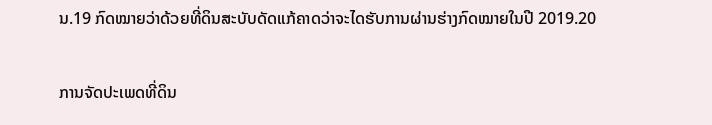ນ.19 ກົດໝາຍວ່າດ້ວຍທີ່ດິນສະບັບດັດແກ້ຄາດວ່າຈະໄດຮັບການຜ່ານຮ່າງກົດໝາຍໃນປີ 2019.20

ການຈັດປະເພດທີ່ດິນ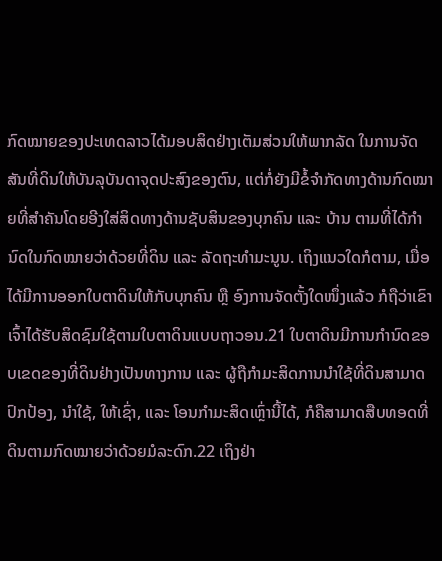ກົດໝາຍຂອງປະເທດລາວໄດ້ມອບສິດຢ່າງເຕັມສ່ວນໃຫ້ພາກລັດ ໃນການຈັດສັນທີ່ດິນໃຫ້ບັນລຸບັນດາຈຸດປະສົງຂອງຕົນ, ແຕ່ກໍ່ຍັງມີຂໍ້ຈໍາກັດທາງດ້ານກົດໝາຍທີ່ສໍາຄັນໂດຍອີງໃສ່ສິດທາງດ້ານຊັບສິນຂອງບຸກຄົນ ແລະ ບ້ານ ຕາມທີ່ໄດ້ກຳນົດໃນກົດໝາຍວ່າດ້ວຍທີ່ດິນ ແລະ ລັດຖະທຳມະນູນ. ເຖິງແນວໃດກໍຕາມ, ເມື່ອໄດ້ມີການອອກໃບຕາດິນໃຫ້ກັບບຸກຄົນ ຫຼື ອົງການຈັດຕັ້ງໃດໜຶ່ງແລ້ວ ກໍຖືວ່າເຂົາເຈົ້າໄດ້ຮັບສິດຊົມໃຊ້ຕາມໃບຕາດິນແບບຖາວອນ.21 ໃບຕາດິນມີການກໍານົດຂອບເຂດຂອງທີ່ດິນຢ່າງເປັນທາງການ ແລະ ຜູ້ຖືກໍາມະສິດການນໍາໃຊ້ທີ່ດິນສາມາດປົກປ້ອງ, ນໍາໃຊ້, ໃຫ້ເຊົ່າ, ແລະ ໂອນກໍາມະສິດເຫຼົ່ານີ້ໄດ້, ກໍຄືສາມາດສືບທອດທີ່ດິນຕາມກົດໝາຍວ່າດ້ວຍມໍລະດົກ.22 ເຖິງຢ່າ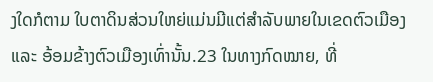ງໃດກໍຕາມ ໃບຕາດິນສ່ວນໃຫຍ່ແມ່ນມີແຕ່ສຳລັບພາຍໃນເຂດຕົວເມືອງ ແລະ ອ້ອມຂ້າງຕົວເມືອງເທົ່ານັ້ນ.23 ໃນທາງກົດໝາຍ, ທີ່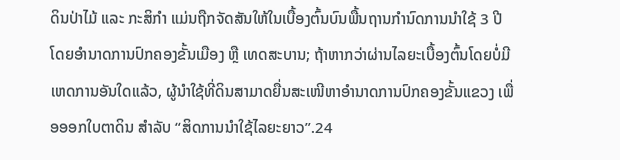ດິນປ່າໄມ້ ແລະ ກະສິກໍາ ແມ່ນຖືກຈັດສັນໃຫ້ໃນເບື້ອງຕົ້ນບົນພື້ນຖານກໍານົດການນຳໃຊ້ 3 ປີ ໂດຍອຳນາດການປົກຄອງຂັ້ນເມືອງ ຫຼື ເທດສະບານ; ຖ້າຫາກວ່າຜ່ານໄລຍະເບື້ອງຕົ້ນໂດຍບໍ່ມີເຫດການອັນໃດແລ້ວ, ຜູ້ນໍາໃຊ້ທີ່ດິນສາມາດຍື່ນສະເໜີຫາອຳນາດການປົກຄອງຂັ້ນແຂວງ ເພື່ອອອກໃບຕາດິນ ສໍາລັບ “ສິດການນໍາໃຊ້ໄລຍະຍາວ”.24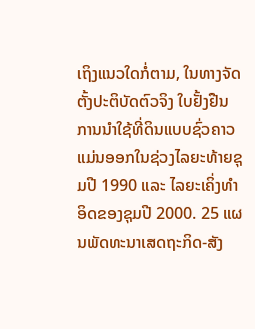ເຖິງແນວໃດກໍ່ຕາມ, ໃນທາງຈັດຕັ້ງປະຕິບັດຕົວຈິງ ໃບຢັ້ງຢືນການນໍາໃຊ້ທີ່ດິນແບບຊົ່ວຄາວ ແມ່ນອອກໃນຊ່ວງໄລຍະທ້າຍຊຸມປີ 1990 ແລະ ໄລຍະເຄິ່ງທໍາອິດຂອງຊຸມປີ 2000. 25 ແຜນພັດທະນາເສດຖະກິດ-ສັງ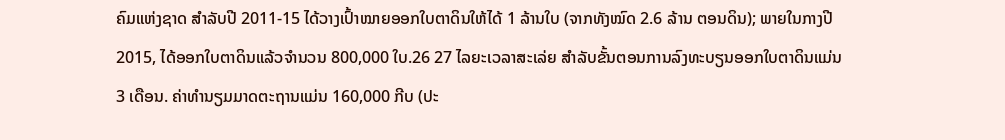ຄົມແຫ່ງຊາດ ສໍາລັບປີ 2011-15 ໄດ້ວາງເປົ້າໝາຍອອກໃບຕາດິນໃຫ້ໄດ້ 1 ລ້ານໃບ (ຈາກທັງໝົດ 2.6 ລ້ານ ຕອນດິນ); ພາຍໃນກາງປີ 2015, ໄດ້ອອກໃບຕາດິນແລ້ວຈໍານວນ 800,000 ໃບ.26 27 ໄລຍະເວລາສະເລ່ຍ ສໍາລັບຂັ້ນຕອນການລົງທະບຽນອອກໃບຕາດິນແມ່ນ 3 ເດືອນ. ຄ່າທຳນຽມມາດຕະຖານແມ່ນ 160,000 ກີບ (ປະ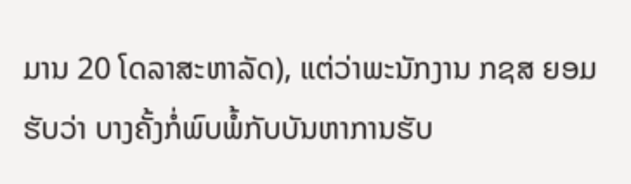ມານ 20 ໂດລາສະຫາລັດ), ແຕ່ວ່າພະນັກງານ ກຊສ ຍອມຮັບວ່າ ບາງຄັ້ງກໍ່ພົບພໍ້ກັບບັນຫາການຮັບ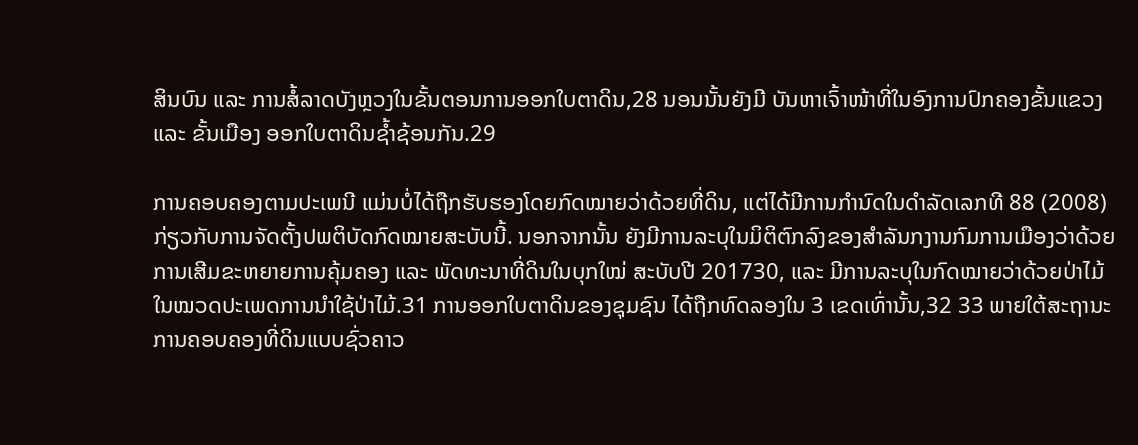ສິນບົນ ແລະ ການສໍ້ລາດບັງຫຼວງໃນຂັ້ນຕອນການອອກໃບຕາດິນ,28 ນອນນັ້ນຍັງມີ ບັນຫາເຈົ້າໜ້າທີ່ໃນອົງການປົກຄອງຂັ້ນແຂວງ ແລະ ຂັ້ນເມືອງ ອອກໃບຕາດິນຊໍ້າຊ້ອນກັນ.29

ການຄອບຄອງຕາມປະເພນີ ແມ່ນບໍ່ໄດ້ຖືກຮັບຮອງໂດຍກົດໝາຍວ່າດ້ວຍທີ່ດິນ, ແຕ່ໄດ້ມີການກຳນົດໃນດຳລັດເລກທີ 88 (2008) ກ່ຽວກັບການຈັດຕັ້ງປພຕິບັດກົດໝາຍສະບັບນີ້. ນອກຈາກນັ້ນ ຍັງມີການລະບຸໃນມິຕິຕົກລົງຂອງສຳລັນກງານກົມການເມືອງວ່າດ້ວຍການເສີມຂະຫຍາຍການຄຸ້ມຄອງ ແລະ ພັດທະນາທີ່ດິນໃນບຸກໃໝ່ ສະບັບປີ 201730, ແລະ ມີການລະບຸໃນກົດໝາຍວ່າດ້ວຍປ່າໄມ້ ໃນໝວດປະເພດການນໍາໃຊ້ປ່າໄມ້.31 ການອອກໃບຕາດິນຂອງຊຸມຊົນ ໄດ້ຖືກທົດລອງໃນ 3 ເຂດເທົ່ານັ້ນ,32 33 ພາຍໃຕ້ສະຖານະ ການຄອບຄອງທີ່ດິນແບບຊົ່ວຄາວ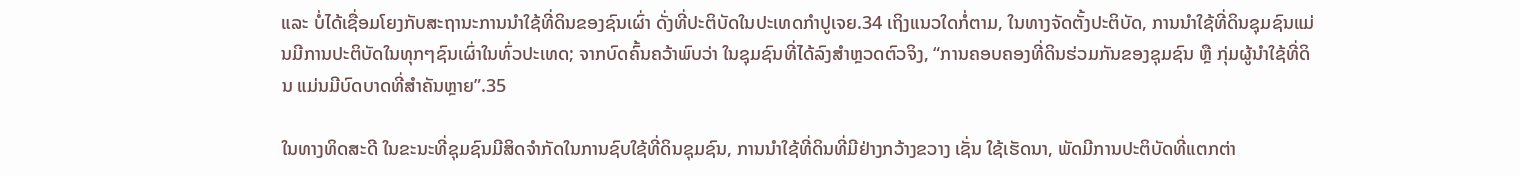ແລະ ບໍ່ໄດ້ເຊື່ອມໂຍງກັບສະຖານະການນຳໃຊ້ທີ່ດິນຂອງຊົນເຜົ່າ ດັ່ງທີ່ປະຕິບັດໃນປະເທດກໍາປູເຈຍ.34 ເຖິງແນວໃດກໍ່ຕາມ, ໃນທາງຈັດຕັ້ງປະຕິບັດ, ການນໍາໃຊ້ທີ່ດິນຊຸມຊົນແມ່ນມີການປະຕິບັດໃນທຸກໆຊົນເຜົ່າໃນທົ່ວປະເທດ; ຈາກບົດຄົ້ນຄວ້າພົບວ່າ ໃນຊຸມຊົນທີ່ໄດ້ລົງສຳຫຼວດຕົວຈິງ, “ການຄອບຄອງທີ່ດິນຮ່ວມກັນຂອງຊຸມຊົນ ຫຼື ກຸ່ມຜູ້ນໍາໃຊ້ທີ່ດິນ ແມ່ນມີບົດບາດທີ່ສໍາຄັນຫຼາຍ”.35

ໃນທາງທິດສະດີ ໃນຂະນະທີ່ຊຸມຊົນມີສິດຈຳກັດໃນການຊົບໃຊ້ທີ່ດິນຊຸມຊົນ, ການນຳໃຊ້ທີ່ດິນທີ່ມີຢ່າງກວ້າງຂວາງ ເຊັ່ນ ໃຊ້ເຮັດນາ, ພັດມີການປະຕິບັດທີ່ແຕກຕ່າ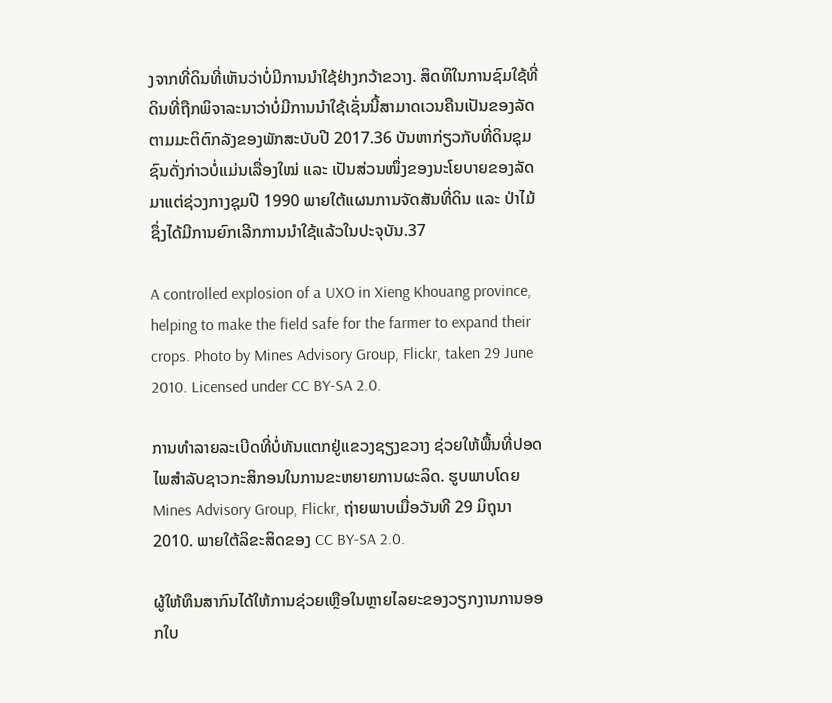ງຈາກທີ່ດິນທີ່ເຫັນວ່າບໍ່ມີການນຳໃຊ້ຢ່າງກວ້າຂວາງ. ສິດທິໃນການຊົມໃຊ້ທີ່ດິນທີ່ຖືກພິຈາລະນາວ່າບໍ່ມີການນຳໃຊ້ເຊັ່ນນີ້ສາມາດເວນຄືນເປັນຂອງລັດ ຕາມມະຕິຕົກລັງຂອງພັກສະບັບປີ 2017.36 ບັນຫາກ່ຽວກັບທີ່ດິນຊຸມຊົນດັ່ງກ່າວບໍ່ແມ່ນເລື່ອງໃໝ່ ແລະ ເປັນສ່ວນໜຶ່ງຂອງນະໂຍບາຍຂອງລັດມາແຕ່ຊ່ວງກາງຊຸມປີ 1990 ພາຍໃຕ້ແຜນການຈັດສັນທີ່ດິນ ແລະ ປ່າໄມ້ ຊຶ່ງໄດ້ມີການຍົກເລີກການນຳໃຊ້ແລ້ວໃນປະຈຸບັນ.37

A controlled explosion of a UXO in Xieng Khouang province, helping to make the field safe for the farmer to expand their crops. Photo by Mines Advisory Group, Flickr, taken 29 June 2010. Licensed under CC BY-SA 2.0.

ການທຳລາຍລະເບີດທີ່ບໍ່ທັນແຕກຢູ່ແຂວງຊຽງຂວາງ ຊ່ວຍໃຫ້ພື້ນທີ່ປອດໄພສໍາລັບຊາວກະສິກອນໃນການຂະຫຍາຍການຜະລິດ. ຮູບພາບໂດຍ Mines Advisory Group, Flickr, ຖ່າຍພາບເມື່ອວັນທີ 29 ມິຖຸນາ 2010. ພາຍໃຕ້ລິຂະສິດຂອງ CC BY-SA 2.0.

ຜູ້ໃຫ້ທຶນສາກົນໄດ້ໃຫ້ການຊ່ວຍເຫຼືອໃນຫຼາຍໄລຍະຂອງວຽກງານການອອກໃບ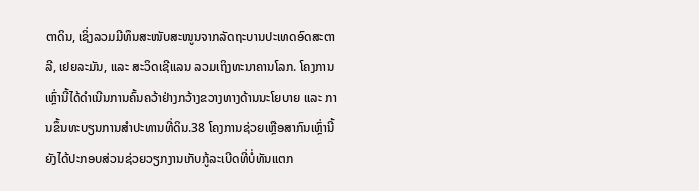ຕາດິນ, ເຊິ່ງລວມມີທຶນສະໜັບສະໜູນຈາກລັດຖະບານປະເທດອົດສະຕາລີ, ເຢຍລະມັນ, ແລະ ສະວິດເຊີແລນ ລວມເຖິງທະນາຄານໂລກ. ໂຄງການເຫຼົ່ານີ້ໄດ້ດຳເນີນການຄົ້ນຄວ້າຢ່າງກວ້າງຂວາງທາງດ້ານນະໂຍບາຍ ແລະ ການຂຶ້ນທະບຽນການສໍາປະທານທີ່ດິນ.38 ໂຄງການຊ່ວຍເຫຼືອສາກົນເຫຼົ່ານີ້ຍັງໄດ້ປະກອບສ່ວນຊ່ວຍວຽກງານເກັບກູ້ລະເບີດທີ່ບໍ່ທັນແຕກ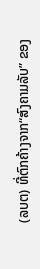(ລບຕ) ທີ່ຕົກຄ້າງຈາກ“ສົງຄາມລັບ” ຂອງ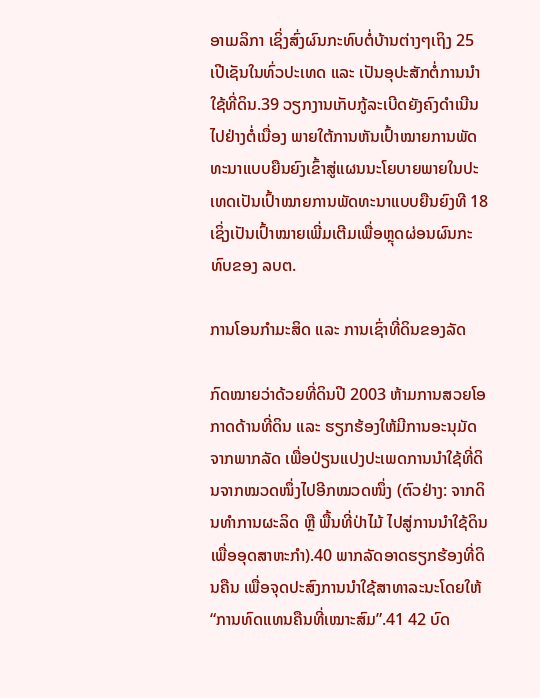ອາເມລິກາ ເຊິ່ງສົ່ງຜົນກະທົບຕໍ່ບ້ານຕ່າງໆເຖິງ 25 ເປີເຊັນໃນທົ່ວປະເທດ ແລະ ເປັນອຸປະສັກຕໍ່ການນໍາໃຊ້ທີ່ດິນ.39 ວຽກງານເກັບກູ້ລະເບີດຍັງຄົງດຳເນີນໄປຢ່າງຕໍ່ເນື່ອງ ພາຍໃຕ້ການຫັນເປົ້າໝາຍການພັດທະນາແບບຍືນຍົງເຂົ້າສູ່ແຜນນະໂຍບາຍພາຍໃນປະເທດເປັນເປົ້າໝາຍການພັດທະນາແບບຍືນຍົງທີ 18 ເຊິ່ງເປັນເປົ້າໝາຍເພີ່ມເຕີມເພື່ອຫຼຸດຜ່ອນຜົນກະທົບຂອງ ລບຕ.

ການໂອນກຳມະສິດ ແລະ ການເຊົ່າທີ່ດິນຂອງລັດ

ກົດໝາຍວ່າດ້ວຍທີ່ດິນປີ 2003 ຫ້າມການສວຍໂອກາດດ້ານທີ່ດິນ ແລະ ຮຽກຮ້ອງໃຫ້ມີການອະນຸມັດຈາກພາກລັດ ເພື່ອປ່ຽນແປງປະເພດການນໍາໃຊ້ທີ່ດິນຈາກໝວດໜຶ່ງໄປອີກໝວດໜຶ່ງ (ຕົວຢ່າງ: ຈາກດິນທຳການຜະລິດ ຫຼື ພື້ນທີ່ປ່າໄມ້ ໄປສູ່ການນໍາໃຊ້ດິນເພື່ອອຸດສາຫະກໍາ).40 ພາກລັດອາດຮຽກຮ້ອງທີ່ດິນຄືນ ເພື່ອຈຸດປະສົງການນຳໃຊ້ສາທາລະນະໂດຍໃຫ້ “ການທົດແທນຄືນທີ່ເໝາະສົມ”.41 42 ບົດ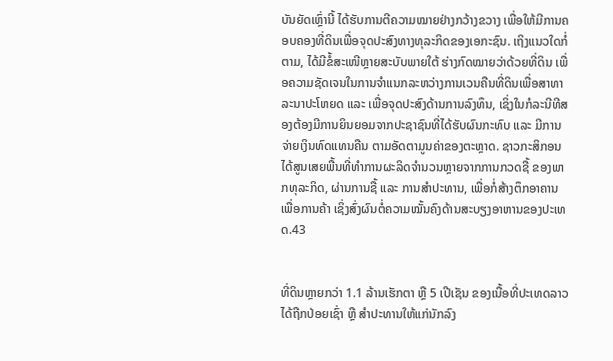ບັນຍັດເຫຼົ່ານີ້ ໄດ້ຮັບການຕີຄວາມໝາຍຢ່າງກວ້າງຂວາງ ເພື່ອໃຫ້ມີການຄອບຄອງທີ່ດິນເພື່ອຈຸດປະສົງທາງທຸລະກິດຂອງເອກະຊົນ. ເຖິງແນວໃດກໍ່ຕາມ, ໄດ້ມີຂໍ້ສະເໜີຫຼາຍສະບັບພາຍໃຕ້ ຮ່າງກົດໝາຍວ່າດ້ວຍທີ່ດິນ ເພື່ອຄວາມຊັດເຈນໃນການຈໍາແນກລະຫວ່າງການເວນຄືນທີ່ດິນເພື່ອສາທາລະນາປະໂຫຍດ ແລະ ເພື່ອຈຸດປະສົງດ້ານການລົງທຶນ, ເຊິ່ງໃນກໍລະນີທີສອງຕ້ອງມີການຍິນຍອມຈາກປະຊາຊົນທີ່ໄດ້ຮັບຜົນກະທົບ ແລະ ມີການຈ່າຍເງິນທົດແທນຄືນ ຕາມອັດຕາມູນຄ່າຂອງຕະຫຼາດ. ຊາວກະສິກອນໄດ້ສູນເສຍພື້ນທີ່ທຳການຜະລິດຈຳນວນຫຼາຍຈາກການກວດຊື້ ຂອງພາກທຸລະກິດ, ຜ່ານການຊື້ ແລະ ການສໍາປະທານ, ເພື່ອກໍ່ສ້າງຕຶກອາຄານເພື່ອການຄ້າ ເຊິ່ງສົ່ງຜົນຕໍ່ຄວາມໝັ້ນຄົງດ້ານສະບຽງອາຫານຂອງປະເທດ.43


ທີ່ດິນຫຼາຍກວ່າ 1.1 ລ້ານເຮັກຕາ ຫຼື 5 ເປີເຊັນ ຂອງເນື້ອທີ່ປະເທດລາວ ໄດ້ຖືກປ່ອຍເຊົ່າ ຫຼື ສຳປະທານໃຫ້ແກ່ນັກລົງ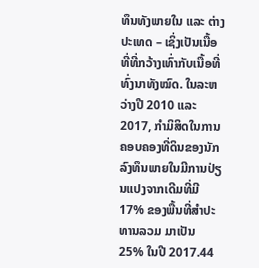ທຶນທັງພາຍໃນ ແລະ ຕ່າງປະເທດ – ເຊິ່ງເປັນເນື້ອທີ່ທີ່ກວ້າງເທົ່າກັບເນື້ອທີ່ທົ່ງນາທັງໝົດ. ໃນລະຫວ່າງປີ 2010 ແລະ 2017, ກຳມິສິດໃນການຄອບຄອງທີ່ດິນຂອງນັກລົງທຶນພາຍໃນມີການປ່ຽນແປງຈາກເດີມທີ່ມີ 17% ຂອງພື້ນທີ່ສຳປະທານລວມ ມາເປັນ 25% ໃນປີ 2017.44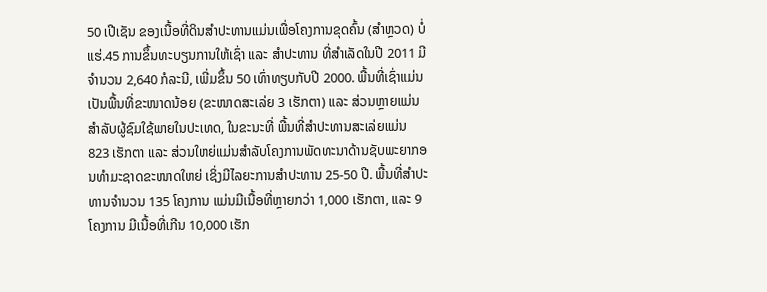50 ເປີເຊັນ ຂອງເນື້ອທີ່ດິນສຳປະທານແມ່ນເພື່ອໂຄງການຂຸດຄົ້ນ (ສຳຫຼວດ) ບໍ່ແຮ່.45 ການຂຶ້ນທະບຽນການໃຫ້ເຊົ່າ ແລະ ສໍາປະທານ ທີ່ສຳເລັດໃນປີ 2011 ມີຈໍານວນ 2,640 ກໍລະນີ, ເພີ່ມຂຶ້ນ 50 ເທົ່າທຽບກັບປີ 2000. ພື້ນທີ່ເຊົ່າແມ່ນເປັນພື້ນທີ່ຂະໜາດນ້ອຍ (ຂະໜາດສະເລ່ຍ 3 ເຮັກຕາ) ແລະ ສ່ວນຫຼາຍແມ່ນສຳລັບຜູ້ຊົມໃຊ້ພາຍໃນປະເທດ, ໃນຂະນະທີ່ ພື້ນທີ່ສໍາປະທານສະເລ່ຍແມ່ນ 823 ເຮັກຕາ ແລະ ສ່ວນໃຫຍ່ແມ່ນສໍາລັບໂຄງການພັດທະນາດ້ານຊັບພະຍາກອນທໍາມະຊາດຂະໜາດໃຫຍ່ ເຊິ່ງມີໄລຍະການສຳປະທານ 25-50 ປີ. ພື້ນທີ່ສໍາປະທານຈຳນວນ 135 ໂຄງການ ແມ່ນມີເນື້ອທີ່ຫຼາຍກວ່າ 1,000 ເຮັກຕາ, ແລະ 9 ໂຄງການ ມີເນື້ອທີ່ເກີນ 10,000 ເຮັກ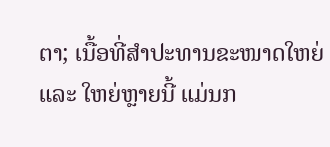ຕາ; ເນື້ອທີ່ສໍາປະທານຂະໜາດໃຫຍ່ ແລະ ໃຫຍ່ຫຼາຍນີ້ ແມ່ນກ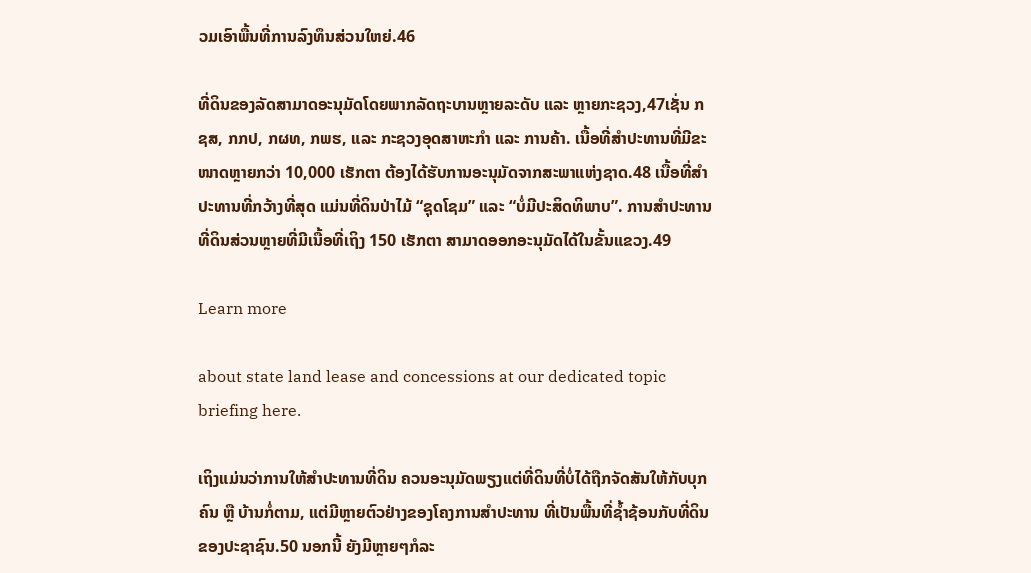ວມເອົາພື້ນທີ່ການລົງທຶນສ່ວນໃຫຍ່.46

ທີ່ດິນຂອງລັດສາມາດອະນຸມັດໂດຍພາກລັດຖະບານຫຼາຍລະດັບ ແລະ ຫຼາຍກະຊວງ,47ເຊັ່ນ ກຊສ, ກກປ, ກຜທ, ກພຮ, ແລະ ກະຊວງອຸດສາຫະກໍາ ແລະ ການຄ້າ. ເນື້ອທີ່ສໍາປະທານທີ່ມີຂະໜາດຫຼາຍກວ່າ 10,000 ເຮັກຕາ ຕ້ອງໄດ້ຮັບການອະນຸມັດຈາກສະພາແຫ່ງຊາດ.48 ເນື້ອທີ່ສໍາປະທານທີ່ກວ້າງທີ່ສຸດ ແມ່ນທີ່ດິນປ່າໄມ້ “ຊຸດໂຊມ” ແລະ “ບໍ່ມີປະສິດທິພາບ”. ການສໍາປະທານທີ່ດິນສ່ວນຫຼາຍທີ່ມີເນື້ອທີ່ເຖິງ 150 ເຮັກຕາ ສາມາດອອກອະນຸມັດໄດ້ໃນຂັ້ນແຂວງ.49

Learn more

about state land lease and concessions at our dedicated topic briefing here.

ເຖິງແມ່ນວ່າການໃຫ້ສໍາປະທານທີ່ດິນ ຄວນອະນຸມັດພຽງແຕ່ທີ່ດິນທີ່ບໍ່ໄດ້ຖືກຈັດສັນໃຫ້ກັບບຸກຄົນ ຫຼື ບ້ານກໍ່ຕາມ, ແຕ່ມີຫຼາຍຕົວຢ່າງຂອງໂຄງການສໍາປະທານ ທີ່ເປັນພື້ນທີ່ຊໍ້າຊ້ອນກັບທີ່ດິນຂອງປະຊາຊົນ.50 ນອກນີ້ ຍັງມີຫຼາຍໆກໍລະ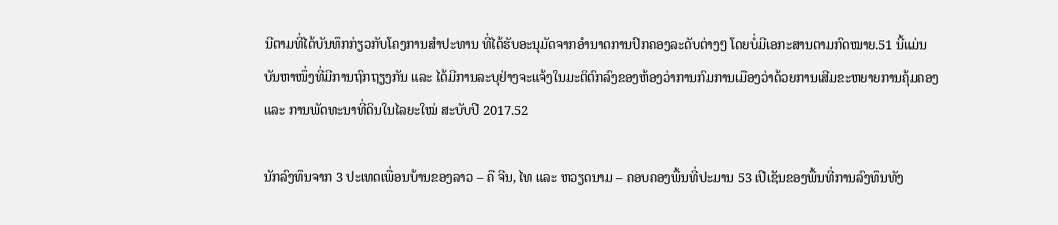ນີຕາມທີ່ໄດ້ບັນທຶກກ່ຽວກັບໂຄງການສໍາປະທານ ທີ່ໄດ້ຮັບອະນຸມັດຈາກອຳນາດການປົກຄອງລະດັບຕ່າງໆ ໂດຍບໍ່ມີເອກະສານຕາມກົດໝາຍ.51 ນີ້ແມ່ນບັນຫາໜຶ່ງທີ່ມີການຖົກຖຽງກັນ ແລະ ໄດ້ມີການລະບຸຢ່າງຈະແຈ້ງໃນມະຕິຕົກລົງຂອງຫ້ອງວ່າການກົມການເມືອງວ່າດ້ວຍການເສີມຂະຫຍາຍການຄຸ້ມຄອງ ແລະ ການພັດທະນາທີ່ດິນໃນໄລຍະໃໝ່ ສະບັບປີ 2017.52

ນັກລົງທຶນຈາກ 3 ປະເທດເພື່ອນບ້ານຂອງລາວ – ຄື ຈີນ, ໄທ ແລະ ຫວຽດນາມ – ຄອບຄອງພື້ນທີ່ປະມານ 53 ເປີເຊັນຂອງພື້ນທີ່ການລົງທຶນທັງ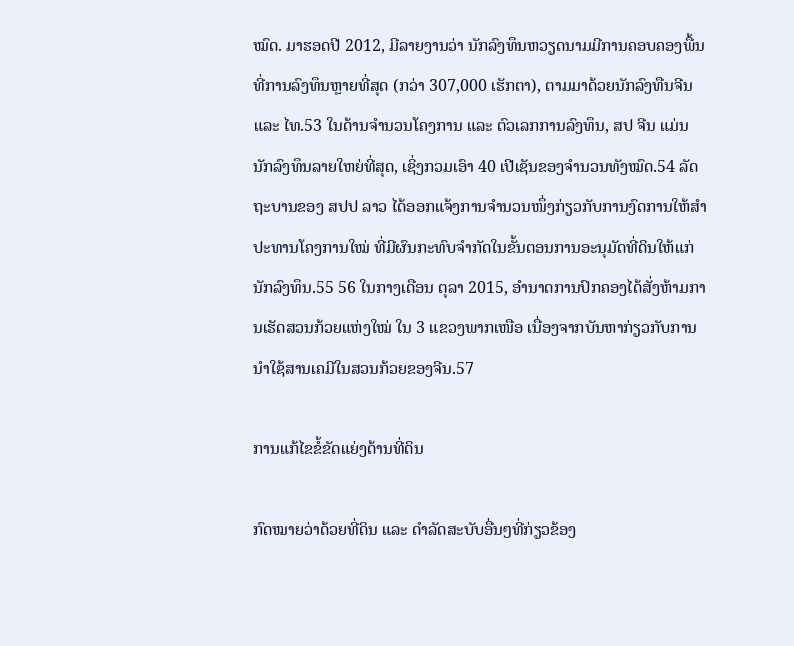ໝົດ. ມາຮອດປີ 2012, ມີລາຍງານວ່າ ນັກລົງທຶນຫວຽດນາມມີການຄອບຄອງພື້ນທີ່ການລົງທຶນຫຼາຍທີ່ສຸດ (ກວ່າ 307,000 ເຮັກຕາ), ຕາມມາດ້ວຍນັກລົງທືນຈີນ ແລະ ໄທ.53 ໃນດ້ານຈໍານວນໂຄງການ ແລະ ຕົວເລກການລົງທຶນ, ສປ ຈີນ ແມ່ນນັກລົງທຶນລາຍໃຫຍ່ທີ່ສຸດ, ເຊິ່ງກວມເອົາ 40 ເປີເຊັນຂອງຈຳນວນທັງໝົດ.54 ລັດຖະບານຂອງ ສປປ ລາວ ໄດ້ອອກແຈ້ງການຈໍານວນໜຶ່ງກ່ຽວກັບການງົດການໃຫ້ສໍາປະທານໂຄງການໃໝ່ ທີ່ມີຜົນກະທົບຈຳກັດໃນຂັ້ນຕອນການອະນຸມັດທີ່ດິນໃຫ້ແກ່ນັກລົງທຶນ.55 56 ໃນກາງເດືອນ ຕຸລາ 2015, ອຳນາດການປົກຄອງໄດ້ສັ່ງຫ້າມການເຮັດສວນກ້ວຍແຫ່ງໃໝ່ ໃນ 3 ແຂວງພາກເໜືອ ເນື່ອງຈາກບັນຫາກ່ຽວກັບການນຳໃຊ້ສານເຄມີໃນສວນກ້ວຍຂອງຈີນ.57

ການແກ້ໄຂຂໍ້ຂັດແຍ່ງດ້ານທີ່ດິນ

ກົດໝາຍວ່າດ້ວຍທີ່ດິນ ແລະ ດໍາລັດສະບັບອື່ນໆທີ່ກ່ຽວຂ້ອງ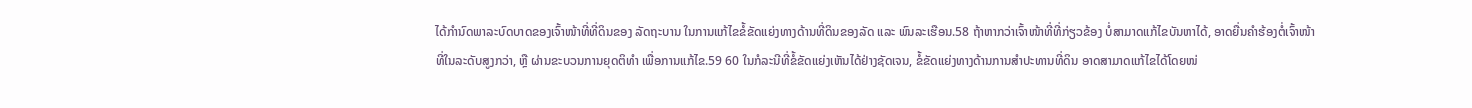ໄດ້ກໍານົດພາລະບົດບາດຂອງເຈົ້າໜ້າທີ່ທີ່ດິນຂອງ ລັດຖະບານ ໃນການແກ້ໄຂຂໍ້ຂັດແຍ່ງທາງດ້ານທີ່ດິນຂອງລັດ ແລະ ພົນລະເຮືອນ.58 ຖ້າຫາກວ່າເຈົ້າໜ້າທີ່ທີ່ກ່ຽວຂ້ອງ ບໍ່ສາມາດແກ້ໄຂບັນຫາໄດ້, ອາດຍື່ນຄຳຮ້ອງຕໍ່ເຈົ້າໜ້າທີ່ໃນລະດັບສູງກວ່າ, ຫຼື ຜ່ານຂະບວນການຍຸດຕິທໍາ ເພື່ອການແກ້ໄຂ.59 60 ໃນກໍລະນີທີ່ຂໍ້ຂັດແຍ່ງເຫັນໄດ້ຢ່າງຊັດເຈນ, ຂໍ້ຂັດແຍ່ງທາງດ້ານການສໍາປະທານທີ່ດິນ ອາດສາມາດແກ້ໄຂໄດ້ໂດຍໜ່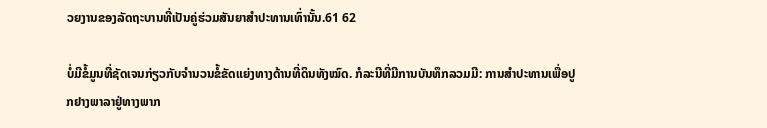ວຍງານຂອງລັດຖະບານທີ່ເປັນຄູ່ຮ່ວມສັນຍາສໍາປະທານເທົ່ານັ້ນ.61 62

ບໍ່ມີຂໍ້ມູນທີ່ຊັດເຈນກ່ຽວກັບຈໍານວນຂໍ້ຂັດແຍ່ງທາງດ້ານທີ່ດິນທັງໝົດ. ກໍລະນີທີ່ມີການບັນທຶກລວມມີ: ການສໍາປະທານເພື່ອປູກຢາງພາລາຢູ່ທາງພາກ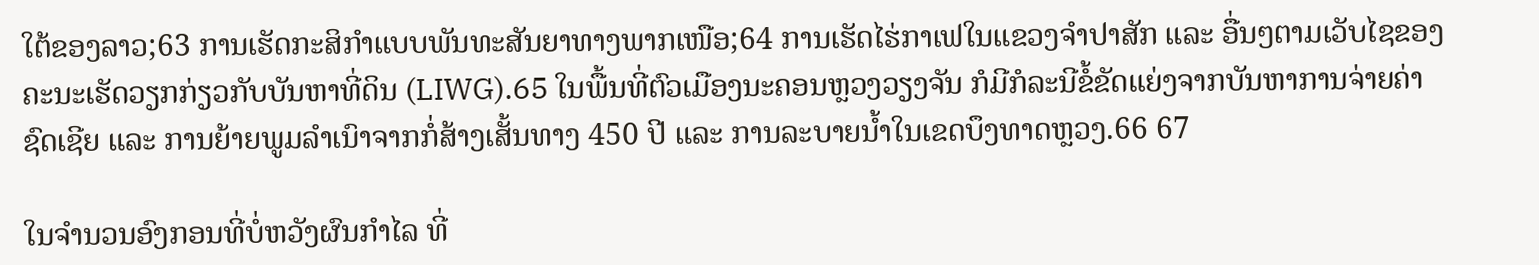ໃຕ້ຂອງລາວ;63 ການເຮັດກະສິກຳແບບພັນທະສັນຍາທາງພາກເໜືອ;64 ການເຮັດໄຮ່ກາເຟໃນແຂວງຈໍາປາສັກ ແລະ ອື່ນໆຕາມເວັບໄຊຂອງຄະນະເຮັດວຽກກ່ຽວກັບບັນຫາທີ່ດິນ (LIWG).65 ໃນພື້ນທີ່ຕົວເມືອງນະຄອນຫຼວງວຽງຈັນ ກໍມີກໍລະນີຂໍ້ຂັດແຍ່ງຈາກບັນຫາການຈ່າຍຄ່າຊົດເຊີຍ ແລະ ການຍ້າຍພູມລຳເນົາຈາກກໍ່ສ້າງເສັ້ນທາງ 450 ປີ ແລະ ການລະບາຍນໍ້າໃນເຂດບຶງທາດຫຼວງ.66 67

ໃນຈໍານວນອົງກອນທີ່ບໍ່ຫວັງຜົນກໍາໄລ ທີ່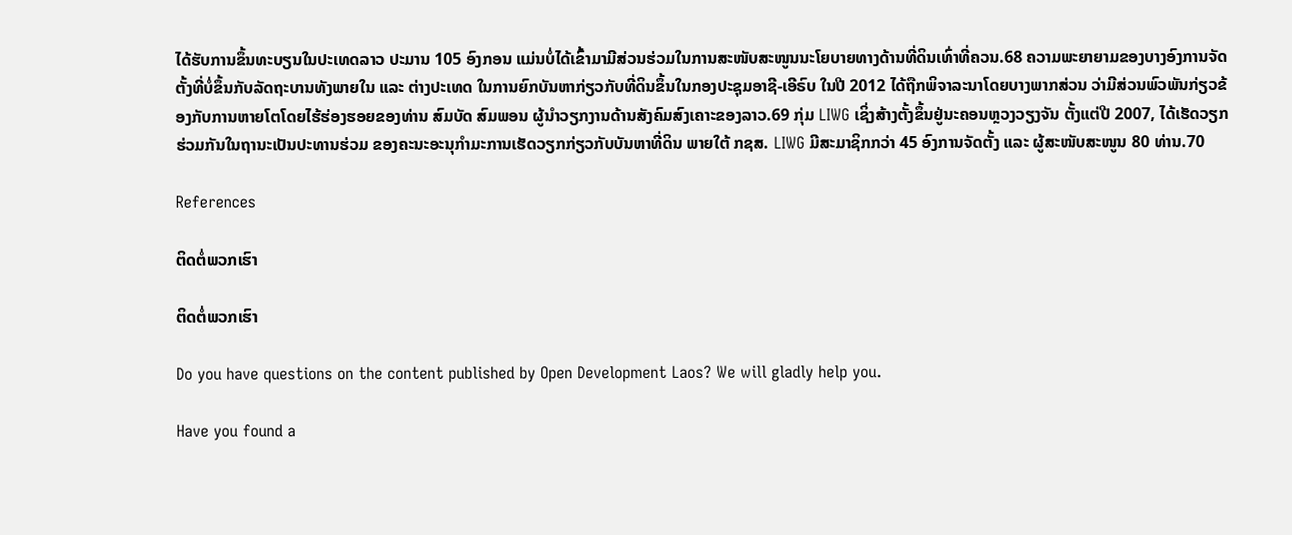ໄດ້ຮັບການຂຶ້ນທະບຽນໃນປະເທດລາວ ປະມານ 105 ອົງກອນ ແມ່ນບໍ່ໄດ້ເຂົ້າມາມີສ່ວນຮ່ວມໃນການສະໜັບສະໜູນນະໂຍບາຍທາງດ້ານທີ່ດິນເທົ່າທີ່ຄວນ.68 ຄວາມພະຍາຍາມຂອງບາງອົງການຈັດຕັ້ງທີ່ບໍ່ຂຶ້ນກັບລັດຖະບານທັງພາຍໃນ ແລະ ຕ່າງປະເທດ ໃນການຍົກບັນຫາກ່ຽວກັບທີ່ດິນຂຶ້ນໃນກອງປະຊຸມອາຊີ-ເອີຣົບ ໃນປີ 2012 ໄດ້ຖືກພິຈາລະນາໂດຍບາງພາກສ່ວນ ວ່າມີສ່ວນພົວພັນກ່ຽວຂ້ອງກັບການຫາຍໂຕໂດຍໄຮ້ຮ່ອງຮອຍຂອງທ່ານ ສົມບັດ ສົມພອນ ຜູ້ນໍາວຽກງານດ້ານສັງຄົມສົງເຄາະຂອງລາວ.69 ກຸ່ມ LIWG ເຊິ່ງສ້າງຕັ້ງຂຶ້ນຢູ່ນະຄອນຫຼວງວຽງຈັນ ຕັ້ງແຕ່ປີ 2007, ໄດ້ເຮັດວຽກຮ່ວມກັນໃນຖານະເປັນປະທານຮ່ວມ ຂອງຄະນະອະນຸກໍາມະການເຮັດວຽກກ່ຽວກັບບັນຫາທີ່ດິນ ພາຍໃຕ້ ກຊສ. LIWG ມີສະມາຊິກກວ່າ 45 ອົງການຈັດຕັ້ງ ແລະ ຜູ້ສະໜັບສະໜູນ 80 ທ່ານ.70

References

ຕິດຕໍ່ພວກເຮົາ

ຕິດຕໍ່ພວກເຮົາ

Do you have questions on the content published by Open Development Laos? We will gladly help you.

Have you found a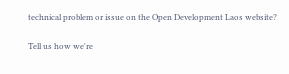technical problem or issue on the Open Development Laos website?

Tell us how we're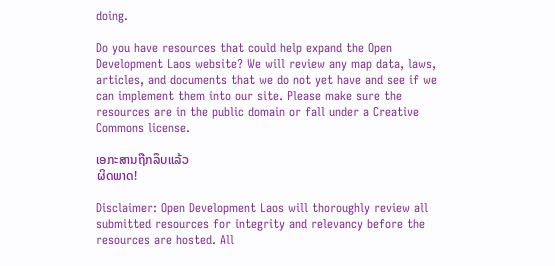doing.

Do you have resources that could help expand the Open Development Laos website? We will review any map data, laws, articles, and documents that we do not yet have and see if we can implement them into our site. Please make sure the resources are in the public domain or fall under a Creative Commons license.

ເອກະສານຖືກລຶບແລ້ວ
ຜິດພາດ!

Disclaimer: Open Development Laos will thoroughly review all submitted resources for integrity and relevancy before the resources are hosted. All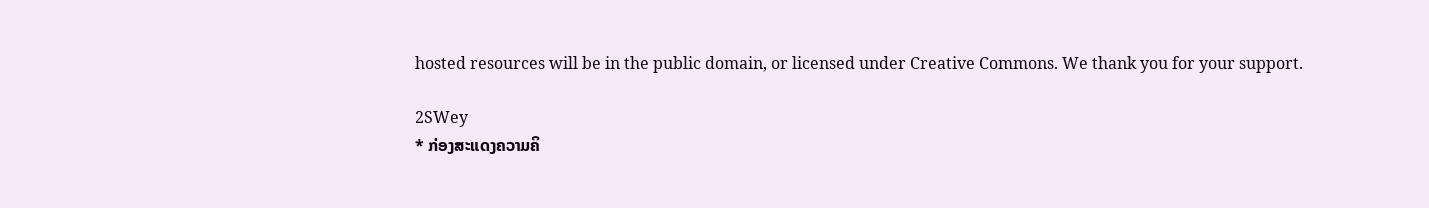hosted resources will be in the public domain, or licensed under Creative Commons. We thank you for your support.

2SWey
* ກ່ອງສະແດງຄວາມຄິ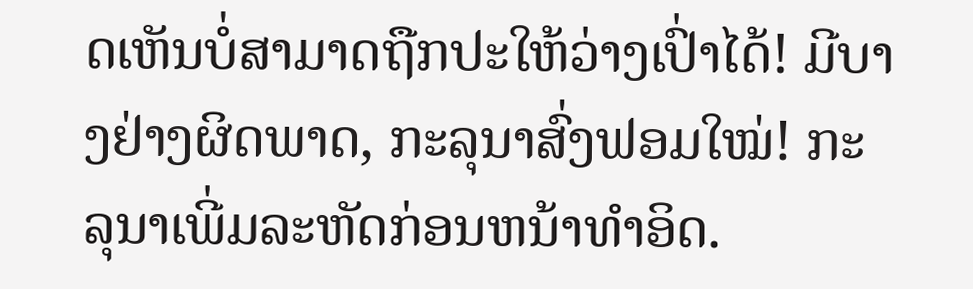ດເຫັນບໍ່ສາມາດຖືກປະໃຫ້ວ່າງເປົ່າໄດ້! ມີບາງຢ່າງຜິດພາດ, ກະລຸນາສົ່ງຟອມໃໝ່! ກະລຸນາເພີ່ມລະຫັດກ່ອນຫນ້າທໍາອິດ.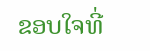ຂອບໃຈທີ່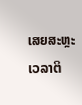ເສຍສະຫຼະເວລາຕິ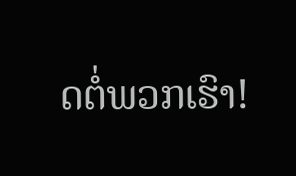ດຕໍ່ພວກເຮົາ!